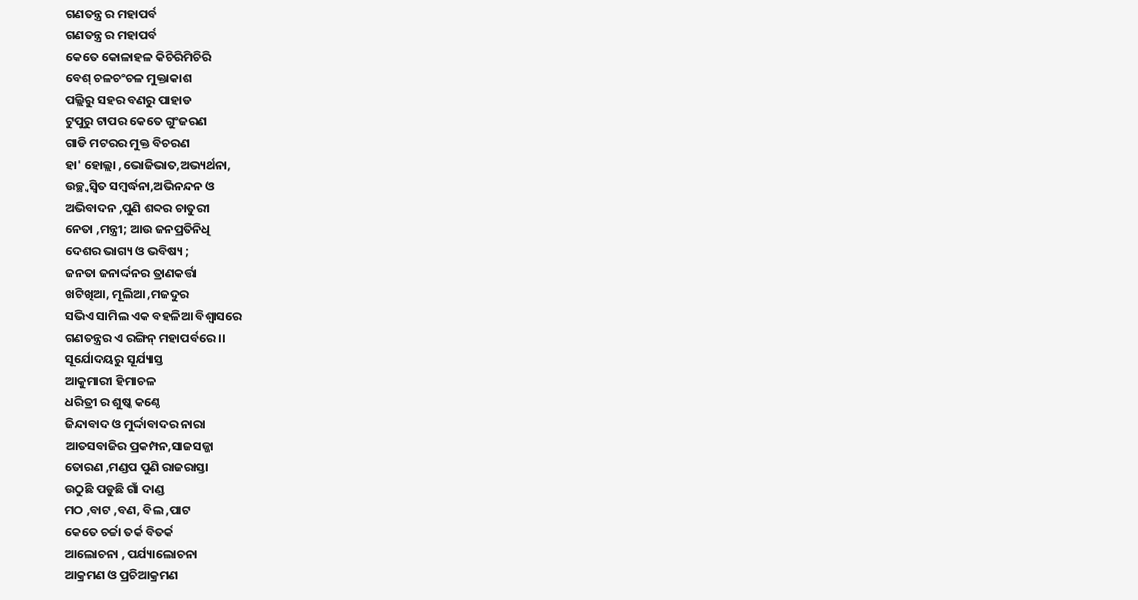ଗଣତନ୍ତ୍ର ର ମହାପର୍ବ
ଗଣତନ୍ତ୍ର ର ମହାପର୍ବ
କେତେ କୋଳାହଳ କିଚିରିମିଚିରି
ବେଶ୍ ଚଳଚଂଚଳ ମୁକ୍ତାକାଶ
ପଲ୍ଲିରୁ ସହର ବଣରୁ ପାହାଡ
ଟୁପୁରୁ ଟାପର କେତେ ଗୁଂଜରଣ
ଗାଡି ମଟରର ମୁକ୍ତ ବିଚରଣ
ହା' ହୋଲ୍ଲା ,ଭୋଜିଭାତ,ଅଭ୍ୟର୍ଥନା,
ଉଚ୍ଛ୍ବସ୍ବିତ ସମ୍ବର୍ଦ୍ଧନା,ଅଭିନନ୍ଦନ ଓ
ଅଭିବାଦନ ,ପୁଣି ଶବ୍ଦର ଚାତୁରୀ
ନେତା ,ମନ୍ତ୍ରୀ; ଆଉ ଜନପ୍ରତିନିଧି
ଦେଶର ଭାଗ୍ୟ ଓ ଭବିଷ୍ୟ ;
ଜନତା ଜନାର୍ଦ୍ଦନର ତ୍ରାଣକର୍ତ୍ତା
ଖଟିଖିଆ, ମୂଲିଆ ,ମଜଦୁର
ସଭିଏ ସାମିଲ ଏକ ବହଳିଆ ବିଶ୍ବାସରେ
ଗଣତନ୍ତ୍ରର ଏ ରଙ୍ଗିନ୍ ମହାପର୍ବରେ ।।
ସୂର୍ଯୋଦୟରୁ ସୂର୍ଯ୍ୟାସ୍ତ
ଆକୁମାରୀ ହିମାଚଳ
ଧରିତ୍ରୀ ର ଶୁଷ୍କ କଣ୍ଠେ
ଜିନ୍ଦାବାଦ ଓ ମୁର୍ଦ୍ଦାବାଦର ନାରା
ଆତସବାଜିର ପ୍ରକମ୍ପନ,ସାଜସଜ୍ଜା
ତୋରଣ ,ମଣ୍ଡପ ପୁଣି ରାଜରାସ୍ତା
ଉଠୁଛି ପଡୁଛି ଗାଁ ଦାଣ୍ଡ
ମଠ ,ବାଟ ,ବଣ, ବିଲ ,ପାଟ
କେତେ ଚର୍ଚ୍ଚା ତର୍କ ବିତର୍କ
ଆଲୋଚନା , ପର୍ଯ୍ୟାଲୋଚନା
ଆକ୍ରମଣ ଓ ପ୍ରଚିଆକ୍ରମଣ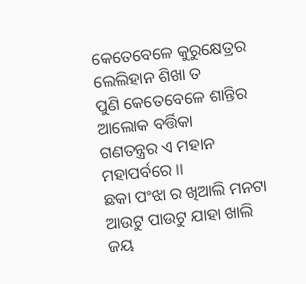କେତେବେଳେ କୁରୁକ୍ଷେତ୍ରର ଲେଲିହାନ ଶିଖା ତ
ପୁଣି କେତେବେଳେ ଶାନ୍ତିର ଆଲୋକ ବର୍ତ୍ତିକା
ଗଣତନ୍ତ୍ରର ଏ ମହାନ ମହାପର୍ବରେ ।।
ଛକା ପଂଝା ର ଖିଆଲି ମନଟା
ଆଉଟୁ ପାଉଟୁ ଯାହା ଖାଲି
ଜୟ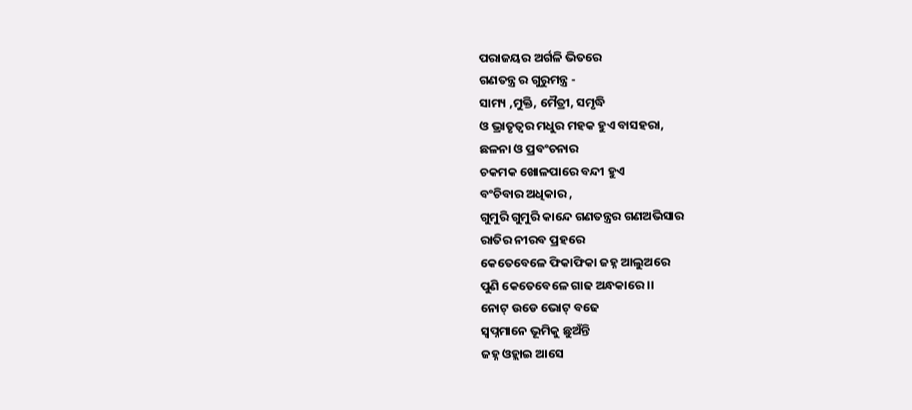ପରାଜୟର ଅର୍ଗଳି ଭିତରେ
ଗଣତନ୍ତ୍ର ର ଗୁରୁମନ୍ତ୍ର -
ସାମ୍ୟ ,ମୁକ୍ତି, ମୈତ୍ରୀ, ସମୃଦ୍ଧି
ଓ ଭ୍ରାତୃତ୍ବର ମଧୁର ମହକ ହୁଏ ବାସହରା,
ଛଳନା ଓ ପ୍ରବଂଚନାର
ଚକମକ ଖୋଳପାରେ ବନ୍ଦୀ ହୁଏ
ବଂଚିବାର ଅଧିକାର ,
ଗୁମୁରି ଗୁମୁରି କାନ୍ଦେ ଗଣତନ୍ତ୍ରର ଗଣଅଭିସାର
ରାତିର ନୀରବ ପ୍ରହରେ
କେତେବେଳେ ଫିକାଫିକା ଜହ୍ନ ଆଲୁଅରେ
ପୁଣି କେତେବେଳେ ଗାଢ ଅନ୍ଧକାରେ ।।
ନୋଟ୍ ଉଡେ ଭୋଟ୍ ବଢେ
ସ୍ବପ୍ନମାନେ ଭୂମିକୁ ଛୁଅଁନ୍ତି
ଜହ୍ନ ଓହ୍ଲାଇ ଆସେ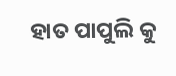ହାତ ପାପୁଲି କୁ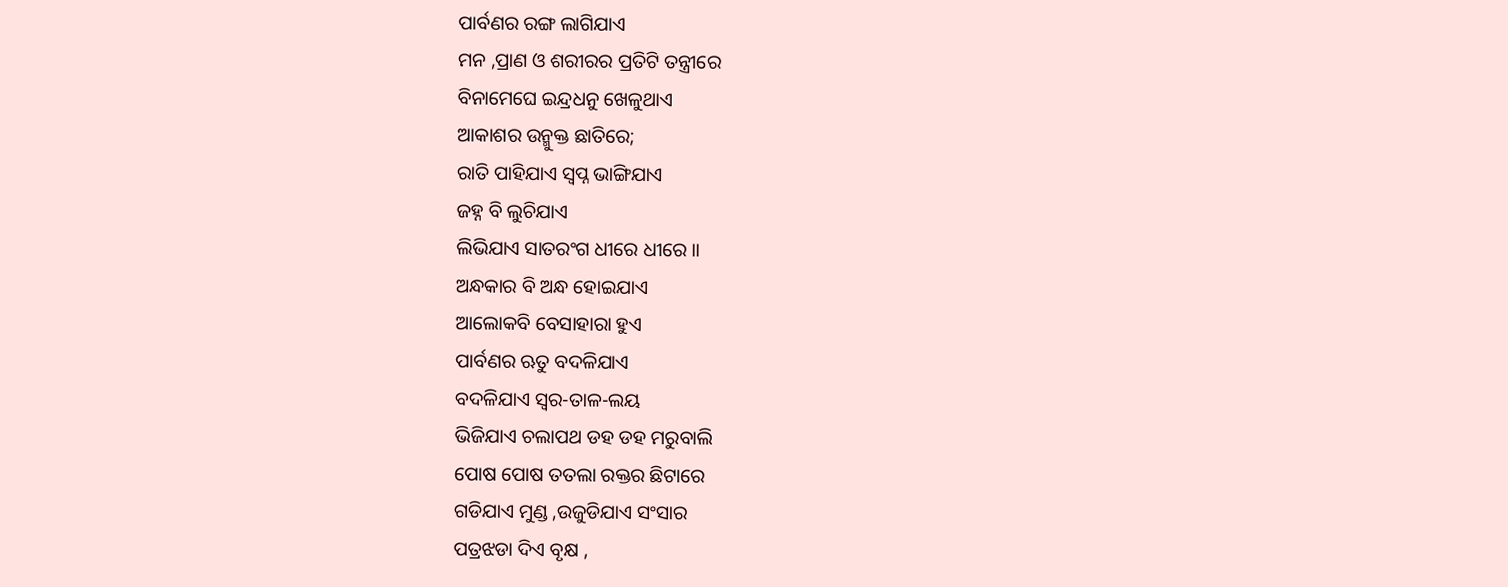ପାର୍ବଣର ରଙ୍ଗ ଲାଗିଯାଏ
ମନ ,ପ୍ରାଣ ଓ ଶରୀରର ପ୍ରତିଟି ତନ୍ତ୍ରୀରେ
ବିନାମେଘେ ଇନ୍ଦ୍ରଧନୁ ଖେଳୁଥାଏ
ଆକାଶର ଉନ୍ମୁକ୍ତ ଛାତିରେ;
ରାତି ପାହିଯାଏ ସ୍ବପ୍ନ ଭାଙ୍ଗିଯାଏ
ଜହ୍ନ ବି ଲୁଚିଯାଏ
ଲିଭିଯାଏ ସାତରଂଗ ଧୀରେ ଧୀରେ ।।
ଅନ୍ଧକାର ବି ଅନ୍ଧ ହୋଇଯାଏ
ଆଲୋକବି ବେସାହାରା ହୁଏ
ପାର୍ବଣର ଋତୁ ବଦଳିଯାଏ
ବଦଳିଯାଏ ସ୍ବର-ତାଳ-ଲୟ
ଭିଜିଯାଏ ଚଲାପଥ ଡହ ଡହ ମରୁବାଲି
ପୋଷ ପୋଷ ତତଲା ରକ୍ତର ଛିଟାରେ
ଗଡିଯାଏ ମୁଣ୍ଡ ,ଉଜୁଡିଯାଏ ସଂସାର
ପତ୍ରଝଡା ଦିଏ ବୃକ୍ଷ ,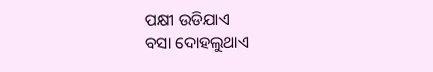ପକ୍ଷୀ ଉଡିଯାଏ
ବସା ଦୋହଲୁଥାଏ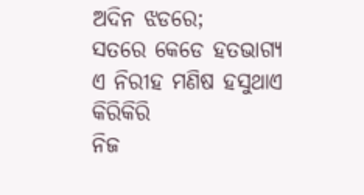ଅଦିନ ଝଡରେ;
ସତରେ କେଡେ ହତଭାଗ୍ଯ
ଏ ନିରୀହ ମଣିଷ ହସୁଥାଏ କିରିକିରି
ନିଜ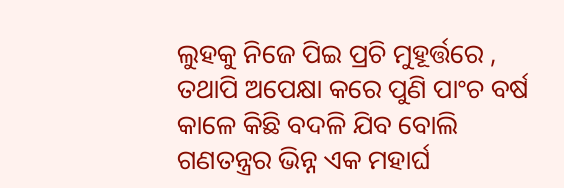ଲୁହକୁ ନିଜେ ପିଇ ପ୍ରଚି ମୁହୂର୍ତ୍ତରେ ,
ତଥାପି ଅପେକ୍ଷା କରେ ପୁଣି ପାଂଚ ବର୍ଷ
କାଳେ କିଛି ବଦଳି ଯିବ ବୋଲି
ଗଣତନ୍ତ୍ରର ଭିନ୍ନ ଏକ ମହାର୍ଘ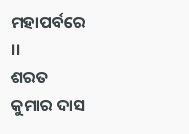ମହାପର୍ବରେ ।।
ଶରତ କୁମାର ଦାସ